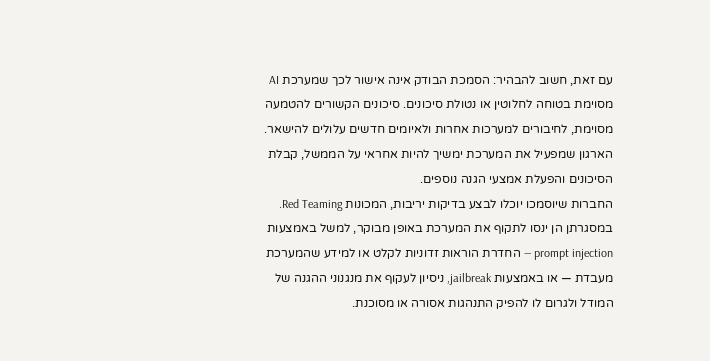עם זאת, חשוב להבהיר: הסמכת הבודק אינה אישור לכך שמערכת AI מסוימת בטוחה לחלוטין או נטולת סיכונים. סיכונים הקשורים להטמעה מסוימת, לחיבורים למערכות אחרות ולאיומים חדשים עלולים להישאר. הארגון שמפעיל את המערכת ימשיך להיות אחראי על הממשל, קבלת הסיכונים והפעלת אמצעי הגנה נוספים.
החברות שיוסמכו יוכלו לבצע בדיקות יריבות, המכונות Red Teaming. במסגרתן הן ינסו לתקוף את המערכת באופן מבוקר, למשל באמצעות prompt injection — החדרת הוראות זדוניות לקלט או למידע שהמערכת מעבדת — או באמצעות jailbreak, ניסיון לעקוף את מנגנוני ההגנה של המודל ולגרום לו להפיק התנהגות אסורה או מסוכנת.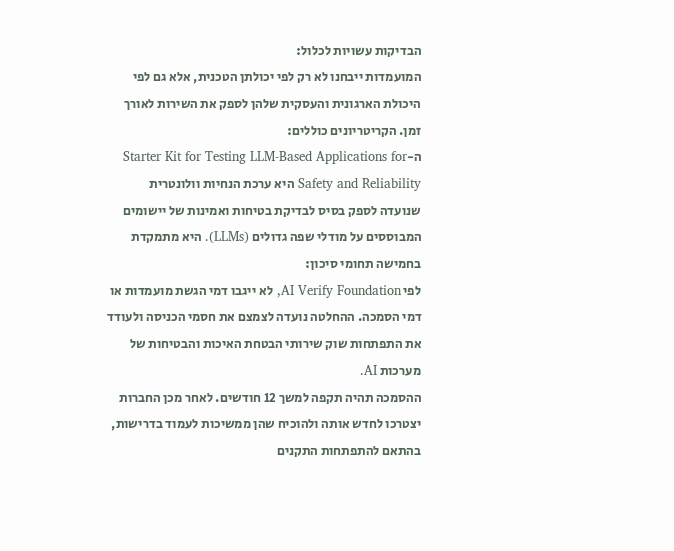הבדיקות עשויות לכלול:
המועמדות ייבחנו לא רק לפי יכולתן הטכנית, אלא גם לפי היכולת הארגונית והעסקית שלהן לספק את השירות לאורך זמן. הקריטריונים כוללים:
ה-Starter Kit for Testing LLM-Based Applications for Safety and Reliability היא ערכת הנחיות וולונטרית שנועדה לספק בסיס לבדיקת בטיחות ואמינות של יישומים המבוססים על מודלי שפה גדולים (LLMs). היא מתמקדת בחמישה תחומי סיכון:
לפי AI Verify Foundation, לא ייגבו דמי הגשת מועמדות או דמי הסמכה. ההחלטה נועדה לצמצם את חסמי הכניסה ולעודד את התפתחות שוק שירותי הבטחת האיכות והבטיחות של מערכות AI.
ההסמכה תהיה תקפה למשך 12 חודשים. לאחר מכן החברות יצטרכו לחדש אותה ולהוכיח שהן ממשיכות לעמוד בדרישות, בהתאם להתפתחות התקנים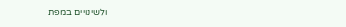ולשינויים במפת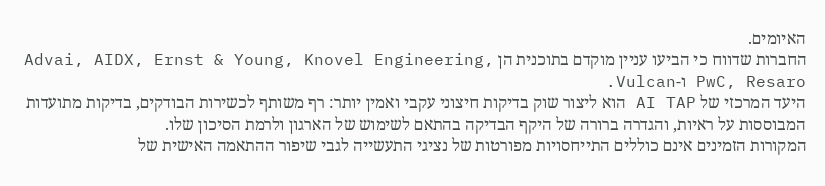האיומים.
החברות שדווח כי הביעו עניין מוקדם בתוכנית הן Advai, AIDX, Ernst & Young, Knovel Engineering, PwC, Resaro ו-Vulcan.
היעד המרכזי של AI TAP הוא ליצור שוק בדיקות חיצוני עקבי ואמין יותר: רף משותף לכשירות הבודקים, בדיקות מתועדות המבוססות על ראיות, והגדרה ברורה של היקף הבדיקה בהתאם לשימוש של הארגון ולרמת הסיכון שלו.
המקורות הזמינים אינם כוללים התייחסויות מפורטות של נציגי התעשייה לגבי שיפור ההתאמה האישית של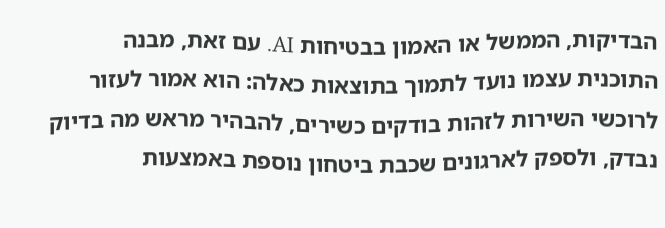הבדיקות, הממשל או האמון בבטיחות AI. עם זאת, מבנה התוכנית עצמו נועד לתמוך בתוצאות כאלה: הוא אמור לעזור לרוכשי השירות לזהות בודקים כשירים, להבהיר מראש מה בדיוק נבדק, ולספק לארגונים שכבת ביטחון נוספת באמצעות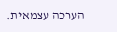הערכה עצמאית.